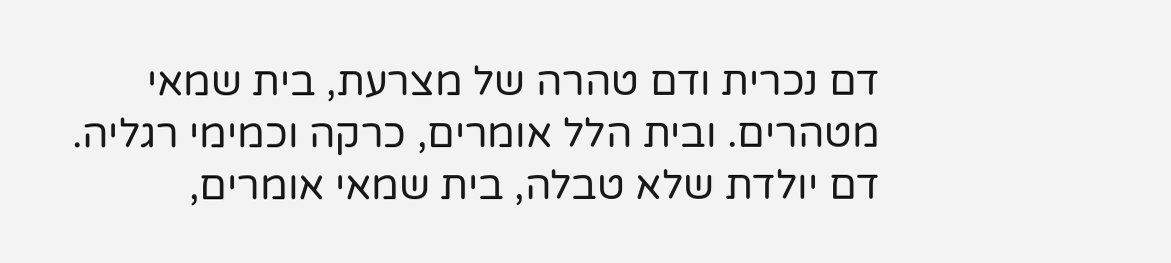דם נכרית ודם טהרה של מצרעת, בית שמאי מטהרים. ובית הלל אומרים, כרקה וכמימי רגליה. דם יולדת שלא טבלה, בית שמאי אומרים,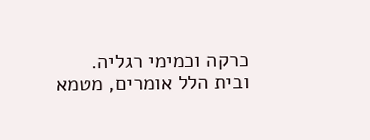כרקה וכמימי רגליה. ובית הלל אומרים, מטמא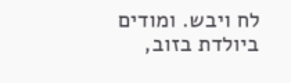לח ויבש. ומודים ביולדת בזוב,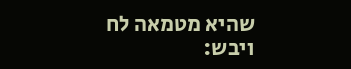שהיא מטמאה לח ויבש: